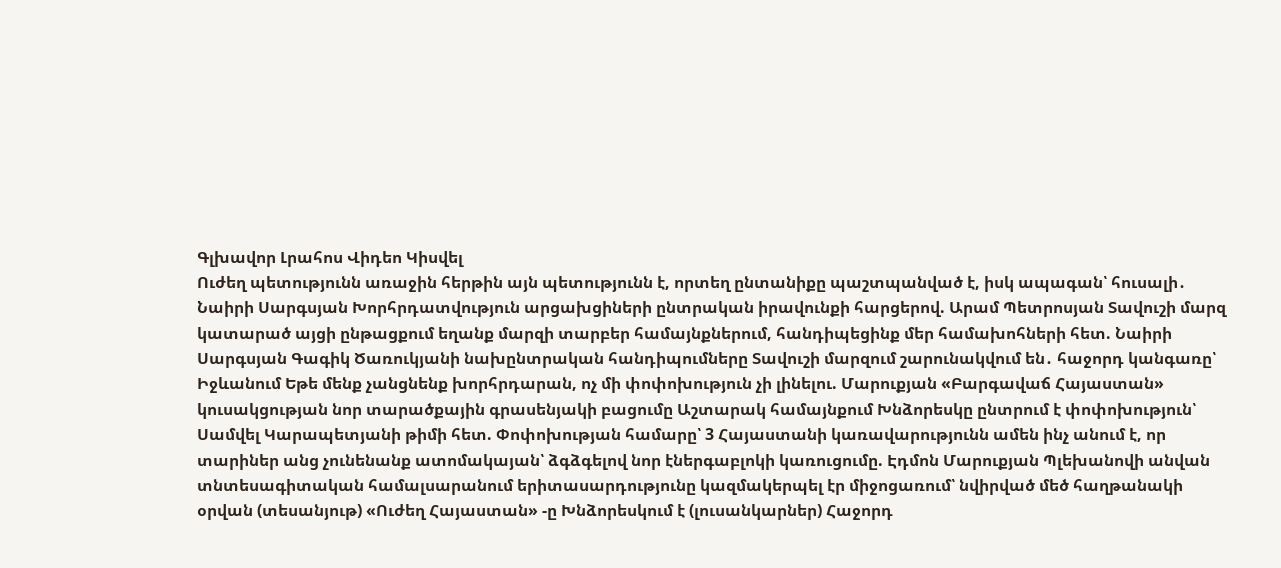Գլխավոր Լրահոս Վիդեո Կիսվել
Ուժեղ պետությունն առաջին հերթին այն պետությունն է, որտեղ ընտանիքը պաշտպանված է, իսկ ապագան՝ հուսալի․ Նաիրի Սարգսյան Խորհրդատվություն արցախցիների ընտրական իրավունքի հարցերով. Արամ Պետրոսյան Տավուշի մարզ կատարած այցի ընթացքում եղանք մարզի տարբեր համայնքներում, հանդիպեցինք մեր համախոհների հետ. Նաիրի Սարգսյան Գագիկ Ծառուկյանի նախընտրական հանդիպումները Տավուշի մարզում շարունակվում են․ հաջորդ կանգառը՝ Իջևանում Եթե մենք չանցնենք խորհրդարան, ոչ մի փոփոխություն չի լինելու. Մարուքյան «Բարգավաճ Հայաստան» կուսակցության նոր տարածքային գրասենյակի բացումը Աշտարակ համայնքում Խնձորեսկը ընտրում է փոփոխություն՝ Սամվել Կարապետյանի թիմի հետ. Փոփոխության համարը՝ 3 Հայաստանի կառավարությունն ամեն ինչ անում է, որ տարիներ անց չունենանք ատոմակայան՝ ձգձգելով նոր էներգաբլոկի կառուցումը. Էդմոն Մարուքյան Պլեխանովի անվան տնտեսագիտական համալսարանում երիտասարդությունը կազմակերպել էր միջոցառում՝ նվիրված մեծ հաղթանակի օրվան (տեսանյութ) «Ուժեղ Հայաստան» -ը Խնձորեսկում է (լուսանկարներ) Հաջորդ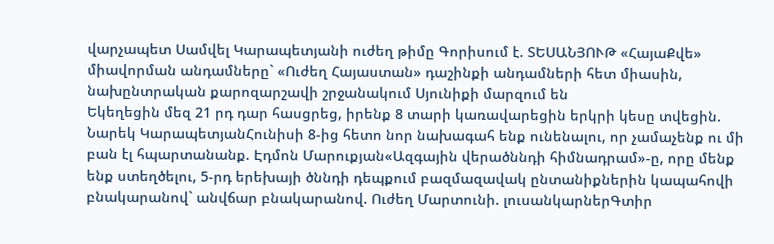վարչապետ Սամվել Կարապետյանի ուժեղ թիմը Գորիսում է. ՏԵՍԱՆՅՈՒԹ «ՀայաՔվե» միավորման անդամները` «Ուժեղ Հայաստան» դաշինքի անդամների հետ միասին, նախընտրական քարոզարշավի շրջանակում Սյունիքի մարզում են
Եկեղեցին մեզ 21 րդ դար հասցրեց, իրենք 8 տարի կառավարեցին երկրի կեսը տվեցին. Նարեկ ԿարապետյանՀունիսի 8-ից հետո նոր նախագահ ենք ունենալու, որ չամաչենք ու մի բան էլ հպարտանանք. Էդմոն Մարուքյան«Ազգային վերածննդի հիմնադրամ»-ը, որը մենք ենք ստեղծելու, 5-րդ երեխայի ծննդի դեպքում բազմազավակ ընտանիքներին կապահովի բնակարանով` անվճար բնակարանով. Ուժեղ Մարտունի. լուսանկարներԳտիր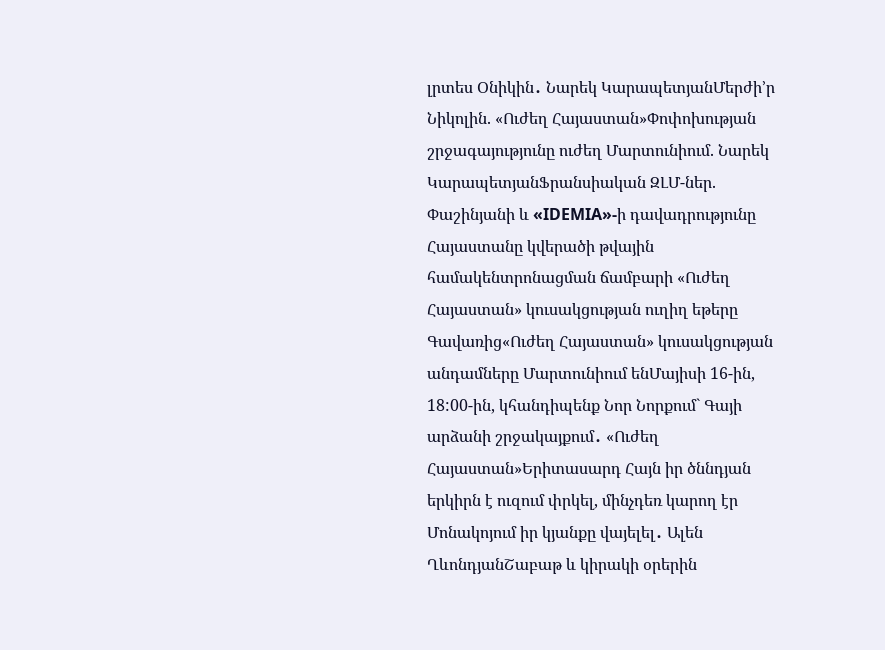լրտես Օնիկին․ Նարեկ ԿարապետյանՄերժի’ր Նիկոլին. «Ուժեղ Հայաստան»Փոփոխության շրջագայությունը ուժեղ Մարտունիում. Նարեկ ԿարապետյանՖրանսիական ԶԼՄ-ներ. Փաշինյանի և «IDEMIA»-ի դավադրությունը Հայաստանը կվերածի թվային համակենտրոնացման ճամբարի «Ուժեղ Հայաստան» կուսակցության ուղիղ եթերը Գավառից«Ուժեղ Հայաստան» կուսակցության անդամները Մարտունիում ենՄայիսի 16-ին, 18:00-ին, կհանդիպենք Նոր Նորքում` Գայի արձանի շրջակայքում․ «Ուժեղ Հայաստան»Երիտասարդ Հայն իր ծննդյան երկիրն է ուզում փրկել, մինչդեռ կարող էր Մոնակոյում իր կյանքը վայելել․ Ալեն ՂևոնդյանՇաբաթ և կիրակի օրերին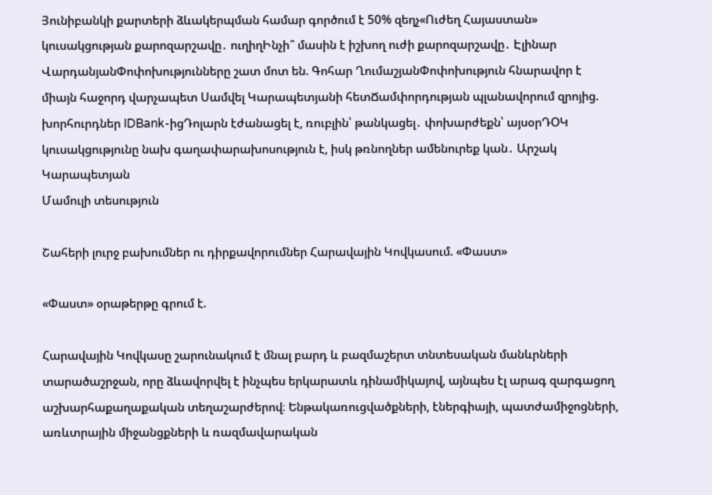Յունիբանկի քարտերի ձևակերպման համար գործում է 50% զեղչ«Ուժեղ Հայաստան» կուսակցության քարոզարշավը․ ուղիղԻնչի՞ մասին է իշխող ուժի քարոզարշավը․ Էլինար ՎարդանյանՓոփոխությունները շատ մոտ են. Գոհար ՂումաշյանՓոփոխություն հնարավոր է միայն հաջորդ վարչապետ Սամվել Կարապետյանի հետՃամփորդության պլանավորում զրոյից. խորհուրդներ IDBank-իցԴոլարն էժանացել է, ռուբլին՝ թանկացել․ փոխարժեքն՝ այսօրԴՕԿ կուսակցությունը նախ գաղափարախոսություն է, իսկ թռնողներ ամենուրեք կան․ Արշակ Կարապետյան
Մամուլի տեսություն

Շահերի լուրջ բախումներ ու դիրքավորումներ Հարավային Կովկասում. «Փաստ»

«Փաստ» օրաթերթը գրում է.

Հարավային Կովկասը շարունակում է մնալ բարդ և բազմաշերտ տնտեսական մանևրների տարածաշրջան, որը ձևավորվել է ինչպես երկարատև դինամիկայով, այնպես էլ արագ զարգացող աշխարհաքաղաքական տեղաշարժերով։ Ենթակառուցվածքների, էներգիայի, պատժամիջոցների, առևտրային միջանցքների և ռազմավարական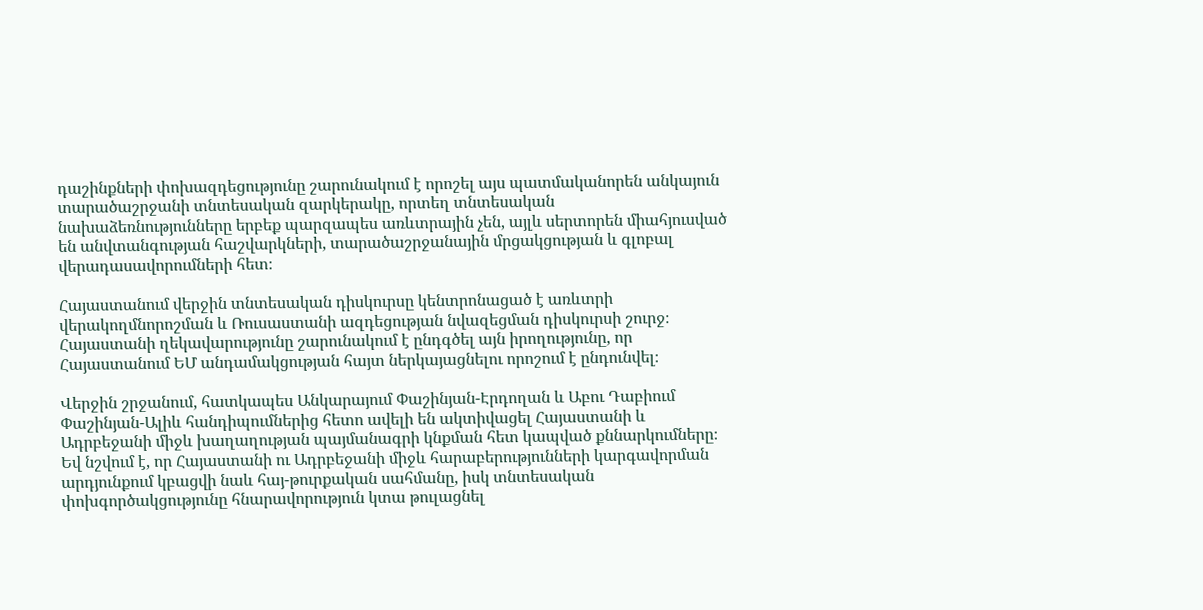դաշինքների փոխազդեցությունը շարունակում է որոշել այս պատմականորեն անկայուն տարածաշրջանի տնտեսական զարկերակը, որտեղ տնտեսական նախաձեռնությունները երբեք պարզապես առևտրային չեն, այլև սերտորեն միահյուսված են անվտանգության հաշվարկների, տարածաշրջանային մրցակցության և գլոբալ վերադասավորումների հետ։

Հայաստանում վերջին տնտեսական դիսկուրսը կենտրոնացած է առևտրի վերակողմնորոշման և Ռուսաստանի ազդեցության նվազեցման դիսկուրսի շուրջ։ Հայաստանի ղեկավարությունը շարունակում է ընդգծել այն իրողությունը, որ Հայաստանում ԵՄ անդամակցության հայտ ներկայացնելու որոշում է ընդունվել։

Վերջին շրջանում, հատկապես Անկարայում Փաշինյան-Էրդողան և Աբու Դաբիում Փաշինյան-Ալիև հանդիպումներից հետո ավելի են ակտիվացել Հայաստանի և Ադրբեջանի միջև խաղաղության պայմանագրի կնքման հետ կապված քննարկումները։ Եվ նշվում է, որ Հայաստանի ու Ադրբեջանի միջև հարաբերությունների կարգավորման արդյունքում կբացվի նաև հայ-թուրքական սահմանը, իսկ տնտեսական փոխգործակցությունը հնարավորություն կտա թուլացնել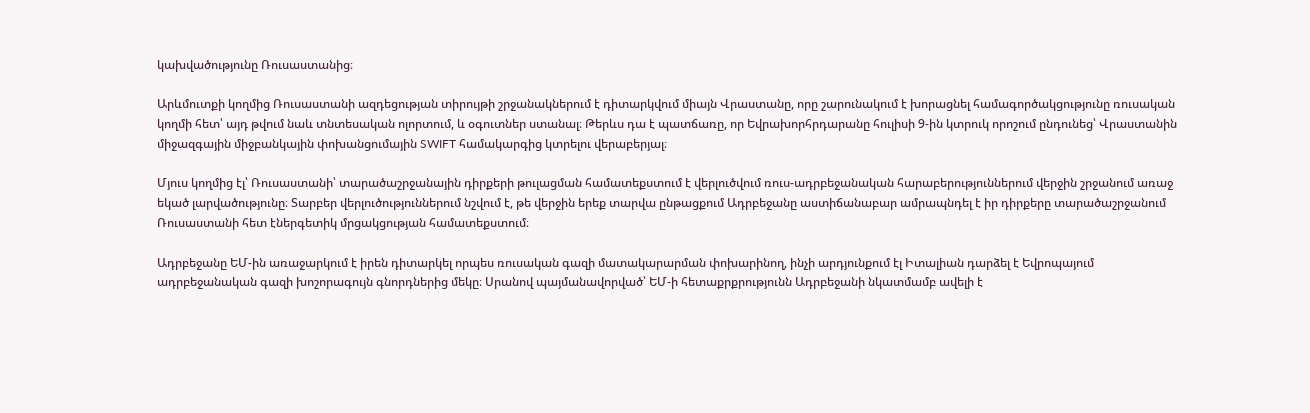կախվածությունը Ռուսաստանից։

Արևմուտքի կողմից Ռուսաստանի ազդեցության տիրույթի շրջանակներում է դիտարկվում միայն Վրաստանը, որը շարունակում է խորացնել համագործակցությունը ռուսական կողմի հետ՝ այդ թվում նաև տնտեսական ոլորտում, և օգուտներ ստանալ։ Թերևս դա է պատճառը, որ Եվրախորհրդարանը հուլիսի 9-ին կտրուկ որոշում ընդունեց՝ Վրաստանին միջազգային միջբանկային փոխանցումային SWIFT համակարգից կտրելու վերաբերյալ։

Մյուս կողմից էլ՝ Ռուսաստանի՝ տարածաշրջանային դիրքերի թուլացման համատեքստում է վերլուծվում ռուս-ադրբեջանական հարաբերություններում վերջին շրջանում առաջ եկած լարվածությունը։ Տարբեր վերլուծություններում նշվում է, թե վերջին երեք տարվա ընթացքում Ադրբեջանը աստիճանաբար ամրապնդել է իր դիրքերը տարածաշրջանում Ռուսաստանի հետ էներգետիկ մրցակցության համատեքստում։

Ադրբեջանը ԵՄ-ին առաջարկում է իրեն դիտարկել որպես ռուսական գազի մատակարարման փոխարինող, ինչի արդյունքում էլ Իտալիան դարձել է Եվրոպայում ադրբեջանական գազի խոշորագույն գնորդներից մեկը։ Սրանով պայմանավորված՝ ԵՄ-ի հետաքրքրությունն Ադրբեջանի նկատմամբ ավելի է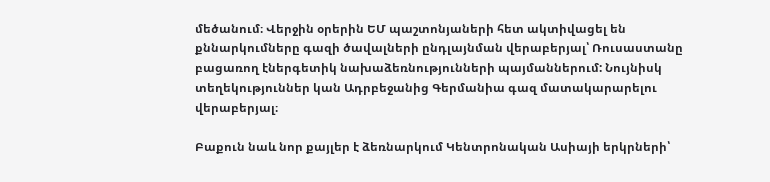մեծանում։ Վերջին օրերին ԵՄ պաշտոնյաների հետ ակտիվացել են քննարկումները գազի ծավալների ընդլայնման վերաբերյալ՝ Ռուսաստանը բացառող էներգետիկ նախաձեռնությունների պայմաններում: Նույնիսկ տեղեկություններ կան Ադրբեջանից Գերմանիա գազ մատակարարելու վերաբերյալ։

Բաքուն նաև նոր քայլեր է ձեռնարկում Կենտրոնական Ասիայի երկրների՝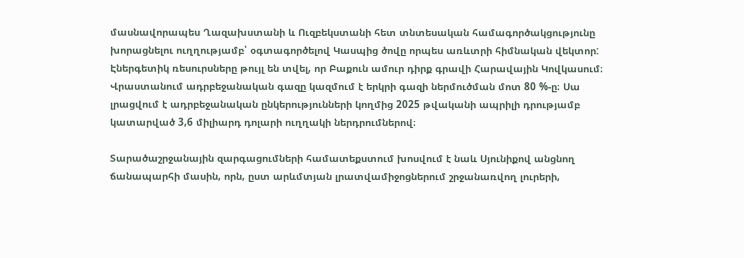մասնավորապես Ղազախստանի և Ուզբեկստանի հետ տնտեսական համագործակցությունը խորացնելու ուղղությամբ՝ օգտագործելով Կասպից ծովը որպես առևտրի հիմնական վեկտոր: Էներգետիկ ռեսուրսները թույլ են տվել, որ Բաքուն ամուր դիրք գրավի Հարավային Կովկասում։ Վրաստանում ադրբեջանական գազը կազմում է երկրի գազի ներմուծման մոտ 80 %-ը։ Սա լրացվում է ադրբեջանական ընկերությունների կողմից 2025 թվականի ապրիլի դրությամբ կատարված 3,6 միլիարդ դոլարի ուղղակի ներդրումներով։

Տարածաշրջանային զարգացումների համատեքստում խոսվում է նաև Սյունիքով անցնող ճանապարհի մասին, որն, ըստ արևմտյան լրատվամիջոցներում շրջանառվող լուրերի,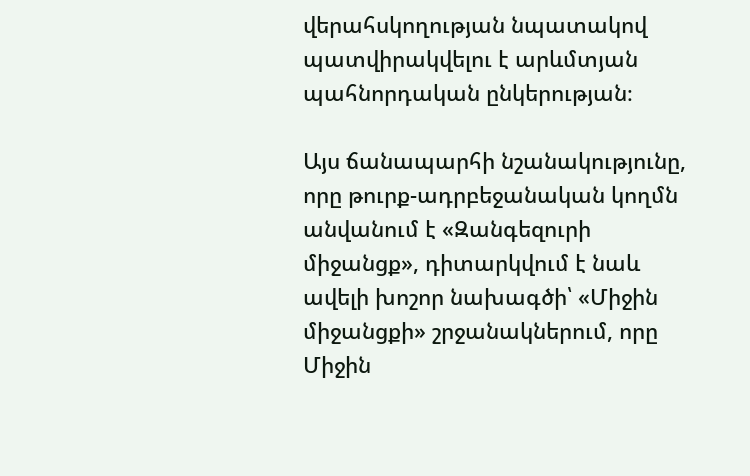վերահսկողության նպատակով պատվիրակվելու է արևմտյան պահնորդական ընկերության։

Այս ճանապարհի նշանակությունը, որը թուրք-ադրբեջանական կողմն անվանում է «Զանգեզուրի միջանցք», դիտարկվում է նաև ավելի խոշոր նախագծի՝ «Միջին միջանցքի» շրջանակներում, որը Միջին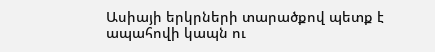Ասիայի երկրների տարածքով պետք է ապահովի կապն ու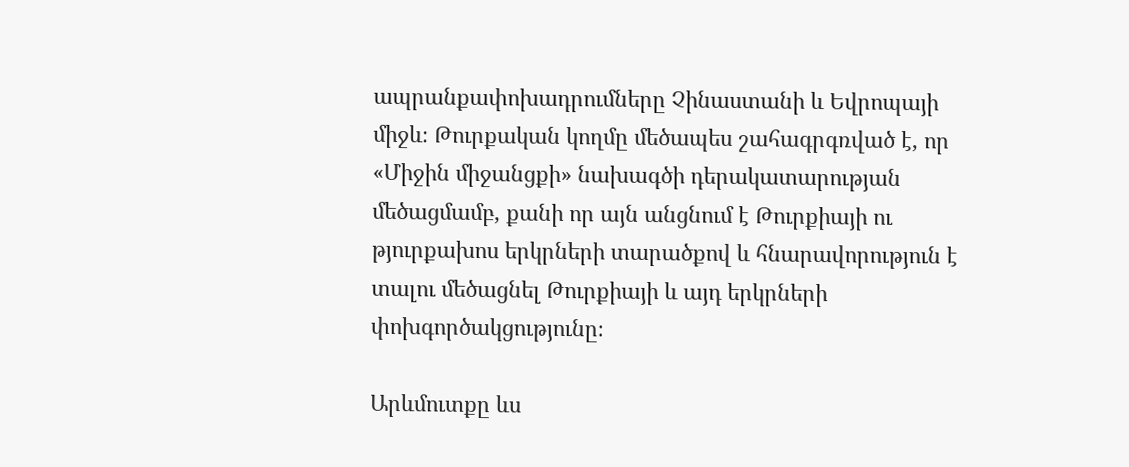ապրանքափոխադրումները Չինաստանի և Եվրոպայի միջև։ Թուրքական կողմը մեծապես շահագրգռված է, որ «Միջին միջանցքի» նախագծի դերակատարության մեծացմամբ, քանի որ այն անցնում է Թուրքիայի ու թյուրքախոս երկրների տարածքով և հնարավորություն է տալու մեծացնել Թուրքիայի և այդ երկրների փոխգործակցությունը։

Արևմուտքը ևս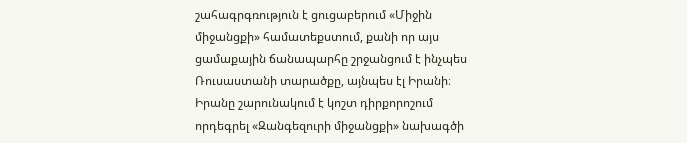շահագրգռություն է ցուցաբերում «Միջին միջանցքի» համատեքստում, քանի որ այս ցամաքային ճանապարհը շրջանցում է ինչպես Ռուսաստանի տարածքը, այնպես էլ Իրանի։ Իրանը շարունակում է կոշտ դիրքորոշում որդեգրել «Զանգեզուրի միջանցքի» նախագծի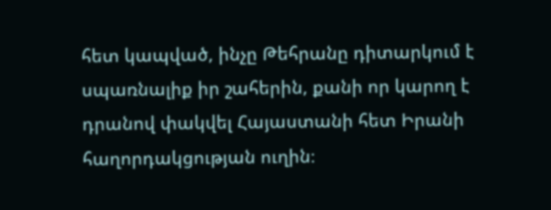հետ կապված, ինչը Թեհրանը դիտարկում է սպառնալիք իր շահերին, քանի որ կարող է դրանով փակվել Հայաստանի հետ Իրանի հաղորդակցության ուղին։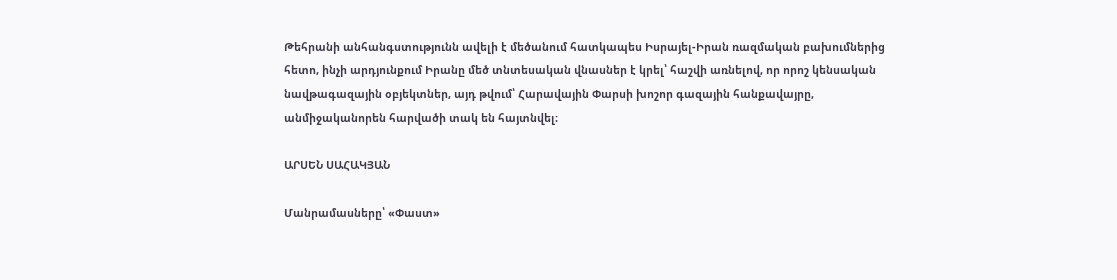Թեհրանի անհանգստությունն ավելի է մեծանում հատկապես Իսրայել-Իրան ռազմական բախումներից հետո, ինչի արդյունքում Իրանը մեծ տնտեսական վնասներ է կրել՝ հաշվի առնելով, որ որոշ կենսական նավթագազային օբյեկտներ, այդ թվում՝ Հարավային Փարսի խոշոր գազային հանքավայրը, անմիջականորեն հարվածի տակ են հայտնվել։

ԱՐՍԵՆ ՍԱՀԱԿՅԱՆ

Մանրամասները՝ «Փաստ»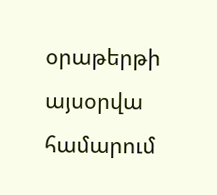օրաթերթի այսօրվա համարում